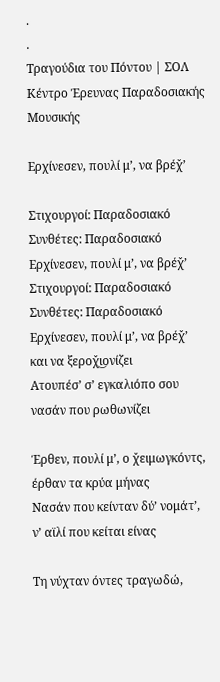.
.
Τραγούδια του Πόντου | ΣΟΛ Κέντρο Έρευνας Παραδοσιακής Μουσικής

Ερχίνεσεν, πουλί μ’, να βρέχ̌’

Στιχουργοί: Παραδοσιακό
Συνθέτες: Παραδοσιακό
Ερχίνεσεν, πουλί μ’, να βρέχ̌’
Στιχουργοί: Παραδοσιακό
Συνθέτες: Παραδοσιακό
Ερχίνεσεν, πουλί μ’, να βρέχ̌’
και να ξεροχ̌ι͜ονίζει
Ατουπέσ’ σ’ εγκαλιόπο σου
νασάν που ρωθωνίζει

Έρθεν, πουλί μ’, ο χ̌ειμωγκόντς,
έρθαν τα κρύα μήνας
Νασάν που κείνταν δύ’ νομάτ’,
ν’ αϊλί που κείται είνας

Τη νύχταν όντες τραγωδώ,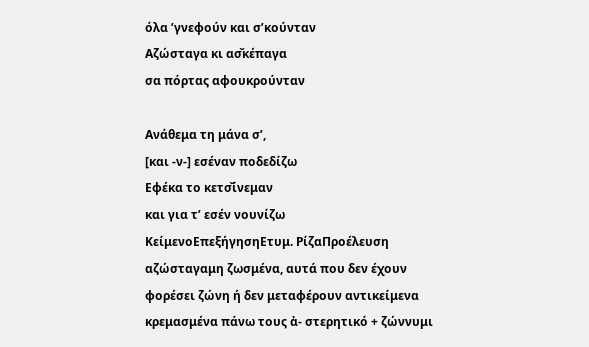όλα ’γνεφούν και σ’κούνταν
Αζώσταγα κι ασ̌κέπαγα
σα πόρτας αφουκρούνταν

Ανάθεμα τη μάνα σ’,
[και -ν-] εσέναν ποδεδίζω
Εφέκα το κετσ̌ίνεμαν
και για τ’ εσέν νουνίζω
ΚείμενοΕπεξήγησηΕτυμ. ΡίζαΠροέλευση
αζώσταγαμη ζωσμένα, αυτά που δεν έχουν φορέσει ζώνη ή δεν μεταφέρουν αντικείμενα κρεμασμένα πάνω τους ἀ- στερητικό + ζώννυμι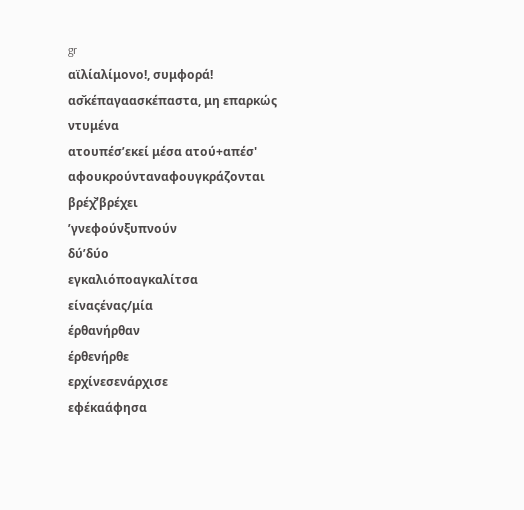gr
αϊλίαλίμονο!, συμφορά!
ασ̌κέπαγαασκέπαστα, μη επαρκώς ντυμένα
ατουπέσ’εκεί μέσα ατού+απέσ'
αφουκρούνταναφουγκράζονται
βρέχ̌’βρέχει
’γνεφούνξυπνούν
δύ’δύο
εγκαλιόποαγκαλίτσα
είναςένας/μία
έρθανήρθαν
έρθενήρθε
ερχίνεσενάρχισε
εφέκαάφησα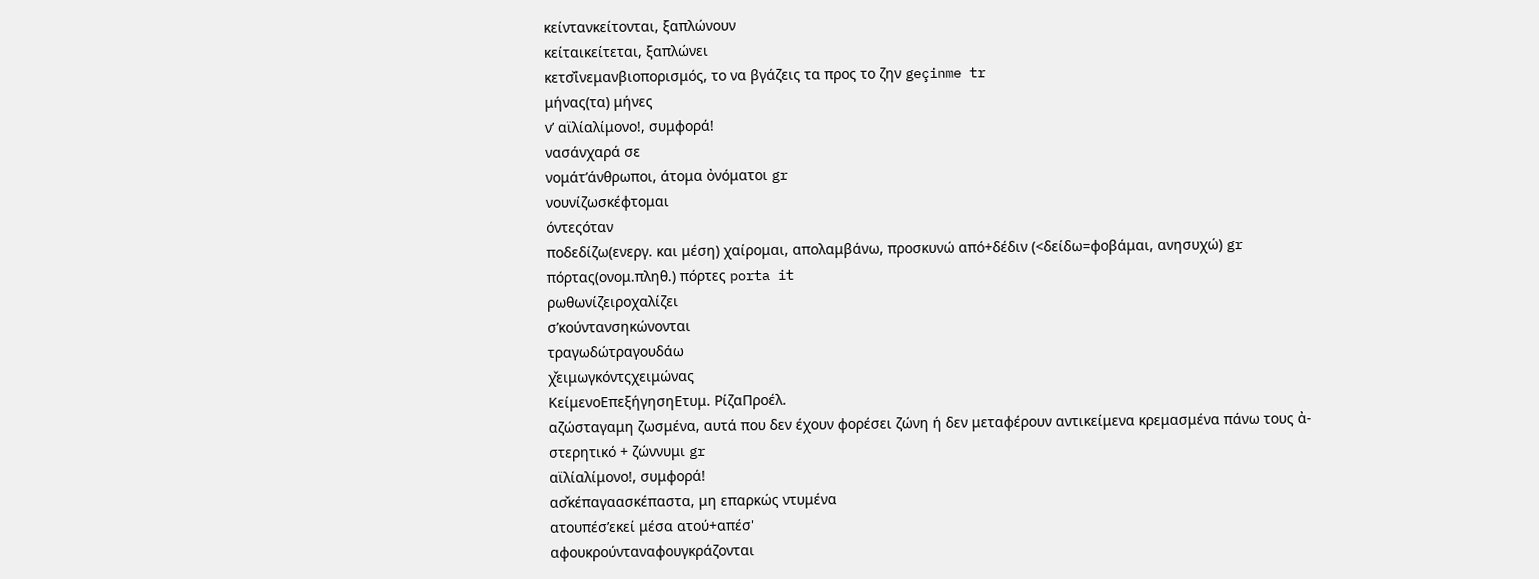κείντανκείτονται, ξαπλώνουν
κείταικείτεται, ξαπλώνει
κετσ̌ίνεμανβιοπορισμός, το να βγάζεις τα προς το ζην geçinme tr
μήνας(τα) μήνες
ν’ αϊλίαλίμονο!, συμφορά!
νασάνχαρά σε
νομάτ’άνθρωποι, άτομα ὀνόματοι gr
νουνίζωσκέφτομαι
όντεςόταν
ποδεδίζω(ενεργ. και μέση) χαίρομαι, απολαμβάνω, προσκυνώ από+δέδιν (<δείδω=φοβάμαι, ανησυχώ) gr
πόρτας(ονομ.πληθ.) πόρτες porta it
ρωθωνίζειροχαλίζει
σ’κούντανσηκώνονται
τραγωδώτραγουδάω
χ̌ειμωγκόντςχειμώνας
ΚείμενοΕπεξήγησηΕτυμ. ΡίζαΠροέλ.
αζώσταγαμη ζωσμένα, αυτά που δεν έχουν φορέσει ζώνη ή δεν μεταφέρουν αντικείμενα κρεμασμένα πάνω τους ἀ- στερητικό + ζώννυμι gr
αϊλίαλίμονο!, συμφορά!
ασ̌κέπαγαασκέπαστα, μη επαρκώς ντυμένα
ατουπέσ’εκεί μέσα ατού+απέσ'
αφουκρούνταναφουγκράζονται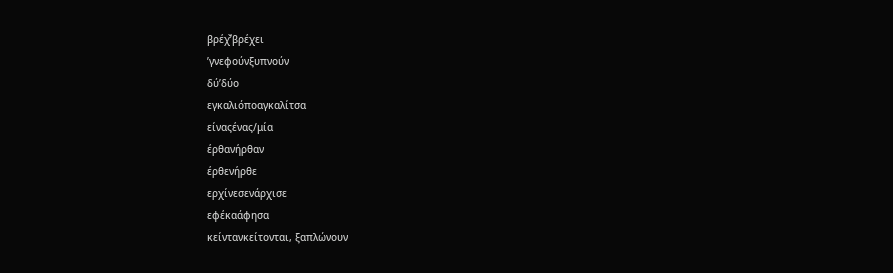βρέχ̌’βρέχει
’γνεφούνξυπνούν
δύ’δύο
εγκαλιόποαγκαλίτσα
είναςένας/μία
έρθανήρθαν
έρθενήρθε
ερχίνεσενάρχισε
εφέκαάφησα
κείντανκείτονται, ξαπλώνουν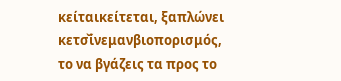κείταικείτεται, ξαπλώνει
κετσ̌ίνεμανβιοπορισμός, το να βγάζεις τα προς το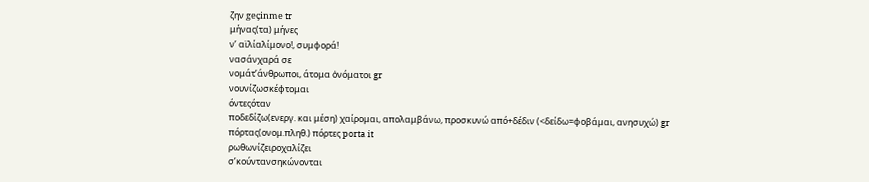ζην geçinme tr
μήνας(τα) μήνες
ν’ αϊλίαλίμονο!, συμφορά!
νασάνχαρά σε
νομάτ’άνθρωποι, άτομα ὀνόματοι gr
νουνίζωσκέφτομαι
όντεςόταν
ποδεδίζω(ενεργ. και μέση) χαίρομαι, απολαμβάνω, προσκυνώ από+δέδιν (<δείδω=φοβάμαι, ανησυχώ) gr
πόρτας(ονομ.πληθ.) πόρτες porta it
ρωθωνίζειροχαλίζει
σ’κούντανσηκώνονται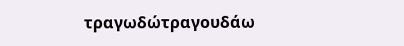τραγωδώτραγουδάω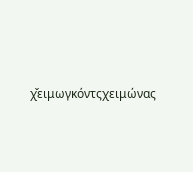χ̌ειμωγκόντςχειμώνας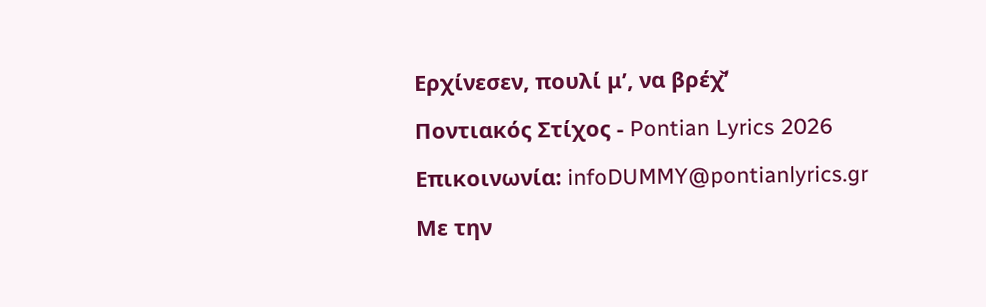Ερχίνεσεν, πουλί μ’, να βρέχ̌’

Ποντιακός Στίχος - Pontian Lyrics 2026

Επικοινωνία: infoDUMMY@pontianlyrics.gr

Με την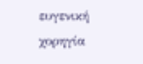ευγενική χορηγία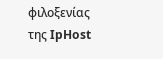φιλοξενίας της IpHost